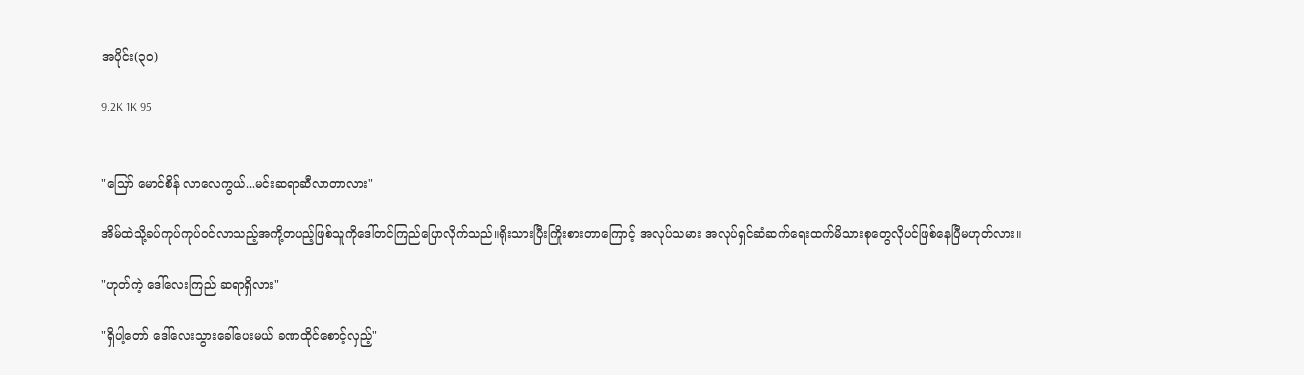အပိုင်း(၃၀)

9.2K 1K 95


"သြော် မောင်စိန် လာလေကွယ်...မင်းဆရာဆီလာတာလား"

အိမ်ထဲသို့ခပ်ကုပ်ကုပ်ဝင်လာသည့်အကို့တပည့်ဖြစ်သူကိုဒေါ်တင်ကြည်ပြောလိုက်သည်။ရိုးသားပြီးကြိုးစားတာကြောင့် အလုပ်သမား အလုပ်ရှင်ဆံဆက်ရေးထက်မိသားစုတွေလိုပင်ဖြစ်နေပြီမဟုတ်လား။

"ဟုတ်ကဲ့ ဒေါ်လေးကြည် ဆရာရှိလား"

"ရှိပါ့တော် ဒေါ်လေးသွားခေါ်ပေးမယ် ခဏထိုင်စောင့်လှည့်"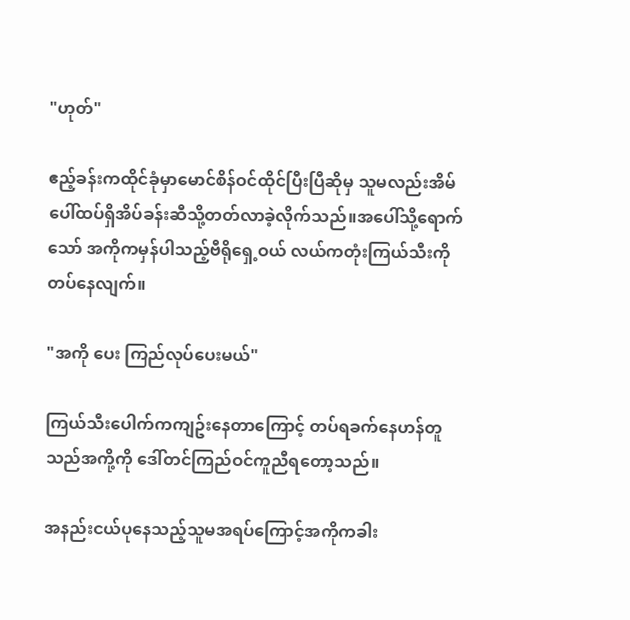"ဟုတ်"

ဧည့်ခန်းကထိုင်ခုံမှာမောင်စိန်ဝင်ထိုင်ပြီးပြီဆိုမှ သူမလည်းအိမ်ပေါ်ထပ်ရှိအိပ်ခန်းဆီသို့တတ်လာခဲ့လိုက်သည်။အပေါ်သို့ရောက်သော် အကိုကမှန်ပါသည့်ဗီရိုရှေ့ဝယ် လယ်ကတုံးကြယ်သီးကိုတပ်နေလျက်။

"အကို ပေး ကြည်လုပ်ပေးမယ်"

ကြယ်သီးပေါက်ကကျဥ်းနေတာကြောင့် တပ်ရခက်နေဟန်တူသည်အကို့ကို ဒေါ်တင်ကြည်ဝင်ကူညီရတော့သည်။

အနည်းငယ်ပုနေသည့်သူမအရပ်ကြောင့်အကိုကခါး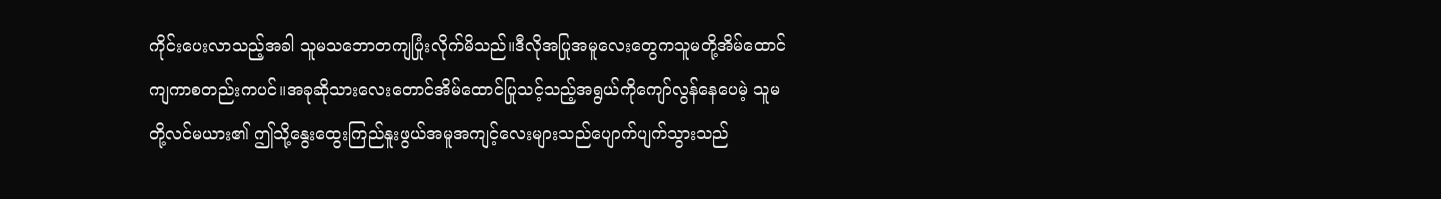ကိုင်းပေးလာသည့်အခါ သူမသဘောတကျပြုံးလိုက်မိသည်။ဒီလိုအပြုအမူလေးတွေကသူမတို့အိမ်ထောင်ကျကာစတည်းကပင်။အခုဆိုသားလေးတောင်အိမ်ထောင်ပြုသင့်သည့်အရွယ်ကိုကျော်လွန်နေပေမဲ့ သူမတို့လင်မယား၏ ဤသို့နွေးထွေးကြည်နူးဖွယ်အမူအကျင့်လေးများသည်ပျောက်ပျက်သွားသည်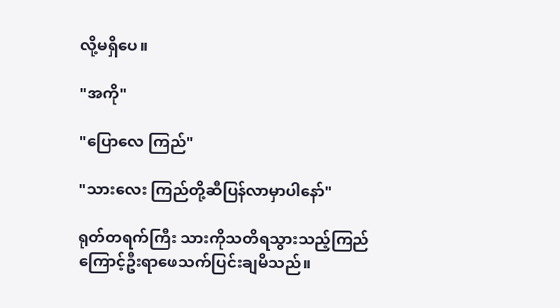လို့မရှိပေ။

"အကို"

"ပြောလေ ကြည်"

"သားလေး ကြည်တို့ဆီပြန်လာမှာပါနော်"

ရုတ်တရက်ကြီး သားကိုသတိရသွားသည့်ကြည်ကြောင့်ဦးရာဖေသက်ပြင်းချမိသည်။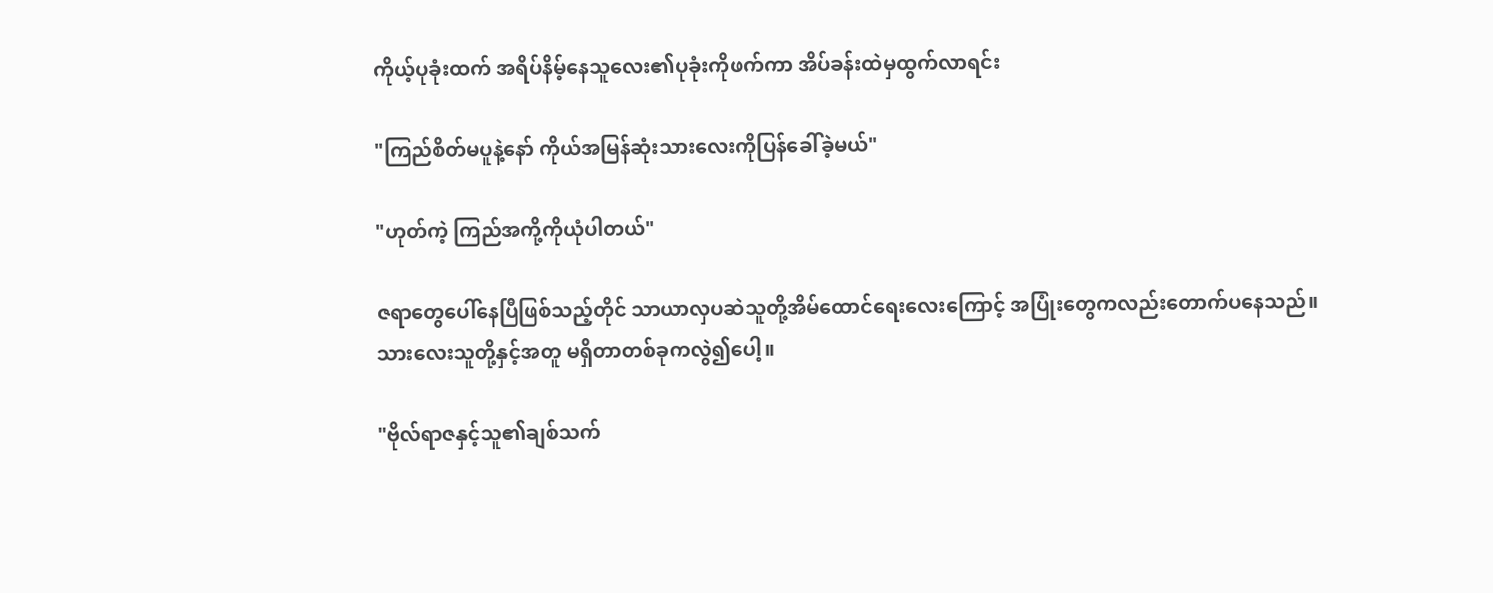ကိုယ့်ပုခုံးထက် အရိပ်နိမ့်နေသူလေး၏ပုခုံးကိုဖက်ကာ အိပ်ခန်းထဲမှထွက်လာရင်း

"ကြည်စိတ်မပူနဲ့နော် ကိုယ်အမြန်ဆုံးသားလေးကိုပြန်ခေါ်ခဲ့မယ်"

"ဟုတ်ကဲ့ ကြည်အကို့ကိုယုံပါတယ်"

ဇရာတွေပေါ်နေပြီဖြစ်သည့်တိုင် သာယာလှပဆဲသူတို့အိမ်ထောင်ရေးလေးကြောင့် အပြုံးတွေကလည်းတောက်ပနေသည်။သားလေးသူတို့နှင့်အတူ မရှိတာတစ်ခုကလွဲ၍ပေါ့။

"ဗိုလ်ရာဇနှင့်သူ၏ချစ်သက်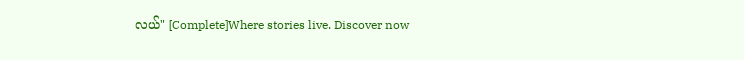လယ်" [Complete]Where stories live. Discover now